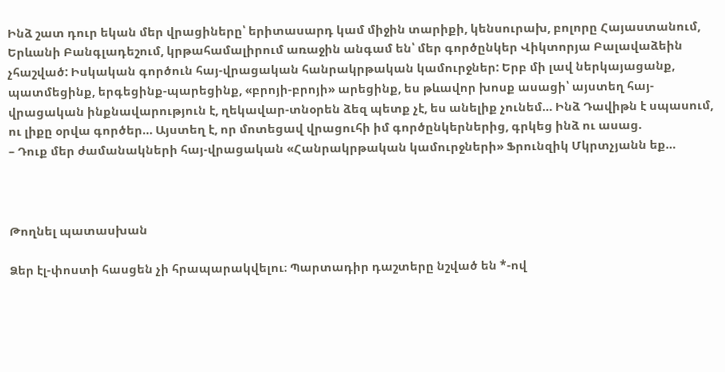Ինձ շատ դուր եկան մեր վրացիները՝ երիտասարդ կամ միջին տարիքի, կենսուրախ, բոլորը Հայաստանում, Երևանի Բանգլադեշում, կրթահամալիրում առաջին անգամ են՝ մեր գործընկեր Վիկտորյա Բալավաձեին չհաշված: Իսկական գործուն հայ-վրացական հանրակրթական կամուրջներ: Երբ մի լավ ներկայացանք, պատմեցինք, երգեցինք-պարեցինք, «բրոյի-բրոյի» արեցինք, ես թևավոր խոսք ասացի՝ այստեղ հայ-վրացական ինքնավարություն է, ղեկավար-տնօրեն ձեզ պետք չէ, ես անելիք չունեմ… Ինձ Դավիթն է սպասում, ու լիքը օրվա գործեր… Այստեղ է, որ մոտեցավ վրացուհի իմ գործընկերներից, գրկեց ինձ ու ասաց.
– Դուք մեր ժամանակների հայ-վրացական «Հանրակրթական կամուրջների» Ֆրունզիկ Մկրտչյանն եք…



Թողնել պատասխան

Ձեր էլ-փոստի հասցեն չի հրապարակվելու։ Պարտադիր դաշտերը նշված են *-ով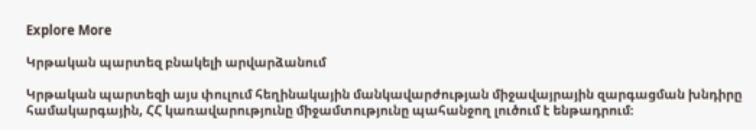Explore More

Կրթական պարտեզ բնակելի արվարձանում

Կրթական պարտեզի այս փուլում հեղինակային մանկավարժության միջավայրային զարգացման խնդիրը համակարգային, ՀՀ կառավարությունը միջամտությունը պահանջող լուծում է ենթադրում։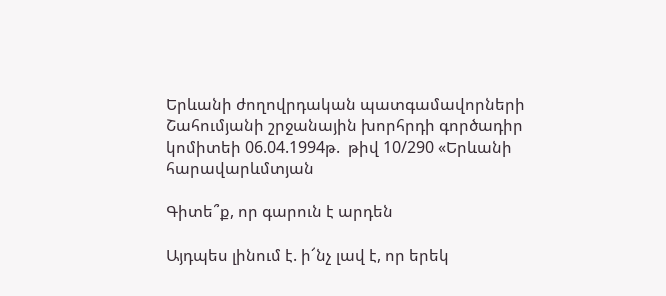Երևանի ժողովրդական պատգամավորների Շահումյանի շրջանային խորհրդի գործադիր կոմիտեի 06.04.1994թ.  թիվ 10/290 «Երևանի հարավարևմտյան

Գիտե՞ք, որ գարուն է արդեն

Այդպես լինում է. ի՜նչ լավ է, որ երեկ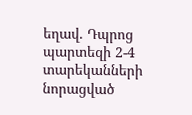եղավ. Դպրոց պարտեզի 2-4 տարեկանների նորացված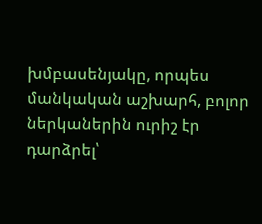խմբասենյակը, որպես մանկական աշխարհ, բոլոր ներկաներին ուրիշ էր դարձրել՝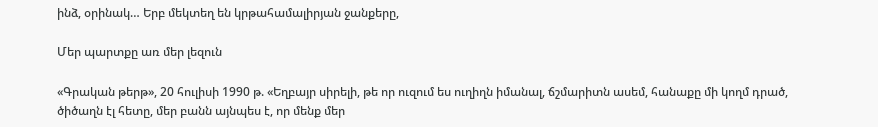ինձ, օրինակ… Երբ մեկտեղ են կրթահամալիրյան ջանքերը,

Մեր պարտքը առ մեր լեզուն

«Գրական թերթ», 20 հուլիսի 1990 թ. «Եղբայր սիրելի, թե որ ուզում ես ուղիղն իմանալ, ճշմարիտն ասեմ, հանաքը մի կողմ դրած, ծիծաղն էլ հետը, մեր բանն այնպես է, որ մենք մեր